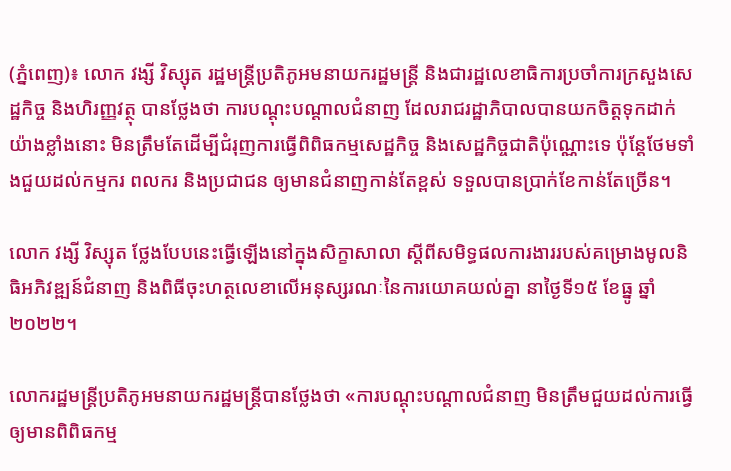(ភ្នំពេញ)៖ លោក វង្សី វិស្សុត រដ្ឋមន្ត្រីប្រតិភូអមនាយករដ្ឋមន្ត្រី និងជារដ្ឋលេខាធិការប្រចាំការក្រសួងសេដ្ឋកិច្ច និងហិរញ្ញវត្ថុ បានថ្លែងថា ការបណ្តុះបណ្តាលជំនាញ ដែលរាជរដ្ឋាភិបាលបានយកចិត្តទុកដាក់យ៉ាងខ្លាំងនោះ មិនត្រឹមតែដើម្បីជំរុញការធ្វើពិពិធកម្មសេដ្ឋកិច្ច និងសេដ្ឋកិច្ចជាតិប៉ុណ្ណោះទេ ប៉ុន្តែថែមទាំងជួយដល់កម្មករ ពលករ និងប្រជាជន ឲ្យមានជំនាញកាន់តែខ្ពស់ ទទួលបានប្រាក់ខែកាន់តែច្រើន។

លោក វង្សី វិស្សុត ថ្លែងបែបនេះធ្វើឡើងនៅក្នុងសិក្ខាសាលា ស្តីពីសមិទ្ធផលការងាររបស់គម្រោងមូលនិធិអភិវឌ្ឍន៍ជំនាញ និងពិធីចុះហត្ថលេខាលើអនុស្សរណៈនៃការយោគយល់គ្នា នាថ្ងៃទី១៥ ខែធ្នូ ឆ្នាំ២០២២។

លោករដ្ឋមន្ត្រីប្រតិភូអមនាយករដ្ឋមន្ត្រីបានថ្លែងថា «ការបណ្តុះបណ្តាលជំនាញ មិនត្រឹមជួយដល់ការធ្វើឲ្យមានពិពិធកម្ម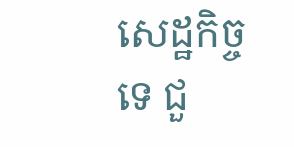សេដ្ឋកិច្ចទេ ជួ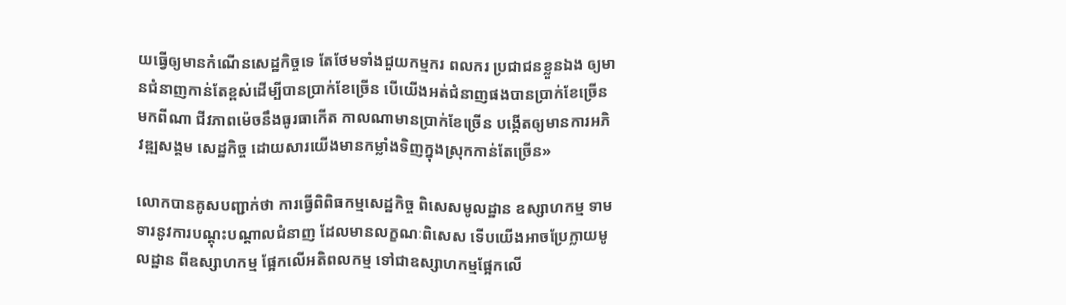យធ្វើឲ្យមានកំណើនសេដ្ឋកិច្ចទេ តែថែមទាំងជួយកម្មករ ពលករ ប្រជាជនខ្លួនឯង ឲ្យមានជំនាញកាន់តែខ្ពស់ដើម្បីបានប្រាក់ខែច្រើន បើយើងអត់ជំនាញផងបានប្រាក់ខែច្រើនមកពីណា ជីវភាពម៉េចនឹងធូរធាកើត កាលណាមានប្រាក់ខែច្រើន បង្កើតឲ្យមានការអភិវឌ្ឍសង្គម សេដ្ឋកិច្ច ដោយសារយើងមានកម្លាំងទិញក្នុងស្រុកកាន់តែច្រើន»

លោកបានគូសបញ្ជាក់ថា ការធ្វើពិពិធកម្មសេដ្ឋកិច្ច ពិសេសមូលដ្ឋាន ឧស្សាហកម្ម ទាមទារនូវការបណ្តុះបណ្តាលជំនាញ ដែលមានលក្ខណៈពិសេស ទើបយើងអាចប្រែក្លាយមូលដ្ឋាន ពីឧស្សាហកម្ម ផ្អែកលើអតិពលកម្ម ទៅជាឧស្សាហកម្មផ្អែកលើ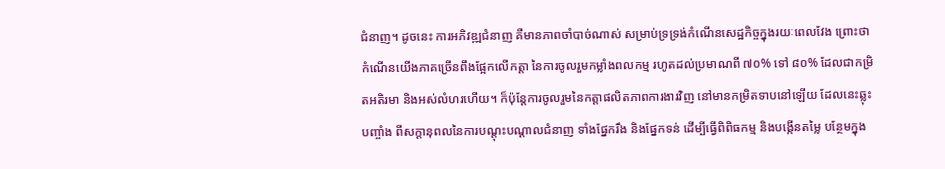ជំនាញ។ ដូចនេះ ការអភិវឌ្ឍជំនាញ គឺមានភាពចាំបាច់ណាស់ សម្រាប់ទ្រទ្រង់កំណើនសេដ្ឋកិច្ចក្នុងរយៈពេលវែង ព្រោះថា កំណើនយើងភាគច្រើនពឹងផ្អែកលើកត្តា នៃការចូលរួមកម្លាំងពលកម្ម រហូតដល់ប្រមាណពី ៧០% ទៅ ៨០% ដែលជាកម្រិតអតិរមា និងអស់លំហរហើយ។ ក៏ប៉ុន្តែការចូលរួមនៃកត្តាផលិតភាពការងារវិញ នៅមានកម្រិតទាបនៅឡើយ ដែលនេះឆ្លុះបញ្ចាំង ពីសក្តានុពលនៃការបណ្តុះបណ្តាលជំនាញ ទាំងផ្នែករឹង និងផ្នែកទន់ ដើម្បីធ្វើពិពិធកម្ម និងបង្កើនតម្លៃ បន្ថែមក្នុង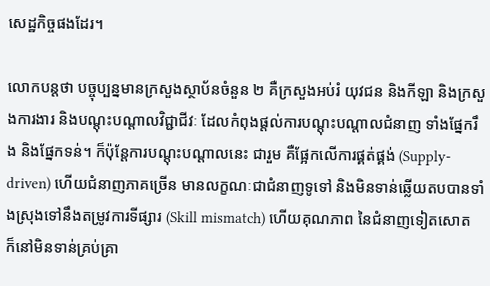សេដ្ឋកិច្ចផងដែរ។

លោកបន្តថា បច្ចុប្បន្នមានក្រសួងស្ថាប័នចំនួន ២ គឺក្រសួងអប់រំ យុវជន និងកីឡា និងក្រសួងការងារ និងបណ្តុះបណ្តាលវិជ្ជាជីវៈ ដែលកំពុងផ្តល់ការបណ្តុះបណ្តាលជំនាញ ទាំងផ្នែករឹង និងផ្នែកទន់។ ក៏ប៉ុន្តែការបណ្តុះបណ្តាលនេះ ជារួម គឺផ្អែកលើការផ្គត់ផ្គង់ (Supply-driven) ហើយជំនាញភាគច្រើន មានលក្ខណៈជាជំនាញទូទៅ និងមិនទាន់ឆ្លើយតបបានទាំងស្រុងទៅនឹងតម្រូវការទីផ្សារ (Skill mismatch) ហើយគុណភាព នៃជំនាញទៀតសោត ក៏នៅមិនទាន់គ្រប់គ្រា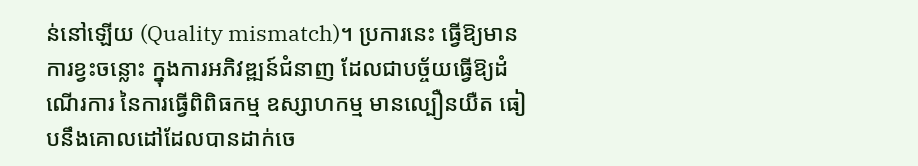ន់នៅឡើយ (Quality mismatch)។ ប្រការនេះ ធ្វើឱ្យមានការខ្វះចន្លោះ ក្នុងការអភិវឌ្ឍន៍ជំនាញ ដែលជាបច្ច័យធ្វើឱ្យដំណើរការ នៃការធ្វើពិពិធកម្ម ឧស្សាហកម្ម មានល្បឿនយឺត ធៀបនឹងគោលដៅដែលបានដាក់ចេ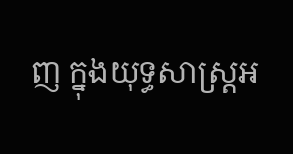ញ ក្នុងយុទ្ធសាស្ត្រអ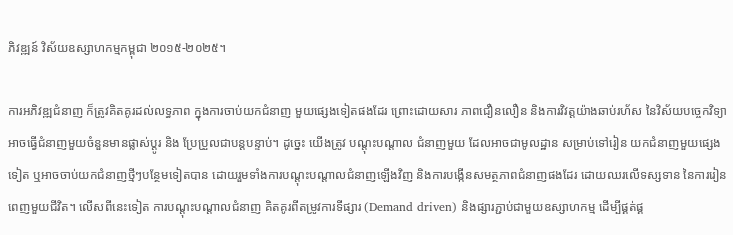ភិវឌ្ឍន៍ វិស័យឧស្សាហកម្មកម្ពុជា ២០១៥-២០២៥។

ការអភិវឌ្ឍជំនាញ ក៏ត្រូវគិតគូរដល់លទ្ធភាព ក្នុងការចាប់យកជំនាញ មួយផ្សេងទៀតផងដែរ ព្រោះដោយសារ ភាពជឿនលឿន និងការវិវត្តយ៉ាងឆាប់រហ័ស នៃវិស័យបច្ចេកវិទ្យា អាចធ្វើជំនាញមួយចំនួនមានផ្លាស់ប្តូរ និង ប្រែប្រួលជាបន្តបន្ទាប់។ ដូច្នេះ យើងត្រូវ បណ្តុះបណ្តាល ជំនាញមួយ ដែលអាចជាមូលដ្ឋាន សម្រាប់ទៅរៀន យកជំនាញមួយផ្សេងទៀត ឬអាចចាប់យកជំនាញថ្មីៗបន្ថែមទៀតបាន ដោយរួមទាំងការបណ្តុះបណ្តាលជំនាញឡើងវិញ និងការបង្កើនសមត្ថភាពជំនាញផងដែរ ដោយឈរលើទស្សទាន នៃការរៀនពេញមួយជីវិត។ លើសពីនេះទៀត ការបណ្តុះបណ្តាលជំនាញ គិតគូរពីតម្រូវការទីផ្សារ (Demand driven) និងផ្សារភ្ជាប់ជាមួយឧស្សាហកម្ម ដើម្បីផ្គត់ផ្គ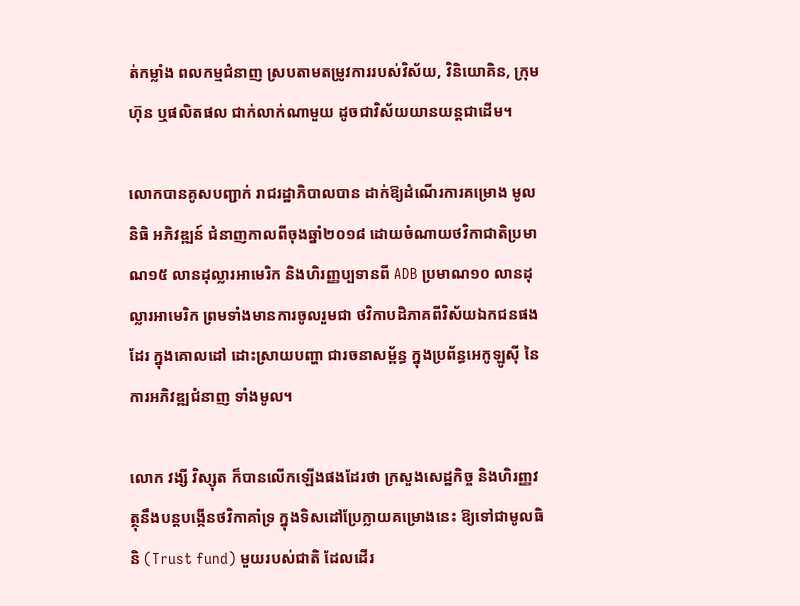ត់កម្លាំង ពលកម្មជំនាញ ស្របតាមតម្រូវការរបស់វិស័យ, វិនិយោគិន, ក្រុមហ៊ុន ឬផលិតផល ជាក់លាក់ណាមួយ ដូចជាវិស័យយានយន្តជាដើម។

លោកបានគូសបញ្ជាក់ រាជរដ្ឋាភិបាលបាន ដាក់ឱ្យដំណើរការគម្រោង មូលនិធិ អភិវឌ្ឍន៍ ជំនាញកាលពីចុងឆ្នាំ២០១៨ ដោយចំណាយថវិកាជាតិប្រមាណ១៥ លានដុល្លារអាមេរិក និងហិរញ្ញប្បទានពី ADB ប្រមាណ១០ លានដុល្លារអាមេរិក ព្រមទាំងមានការចូលរួមជា ថវិកាបដិភាគពីវិស័យឯកជនផងដែរ ក្នុងគោលដៅ ដោះស្រាយបញ្ហា ជារចនាសម្ព័ន្ធ ក្នុងប្រព័ន្ធអេកូឡូស៊ី នៃការអភិវឌ្ឍជំនាញ ទាំងមូល។

លោក វង្សី វិស្សុត ក៏បានលើកឡើងផងដែរថា ក្រសួងសេដ្ឋកិច្ច និងហិរញ្ញវត្ថុនឹងបន្តបង្កើនថវិកាគាំទ្រ ក្នុងទិសដៅប្រែក្លាយគម្រោងនេះ ឱ្យទៅជាមូលធិនិ (Trust fund) មួយរបស់ជាតិ ដែលដើរ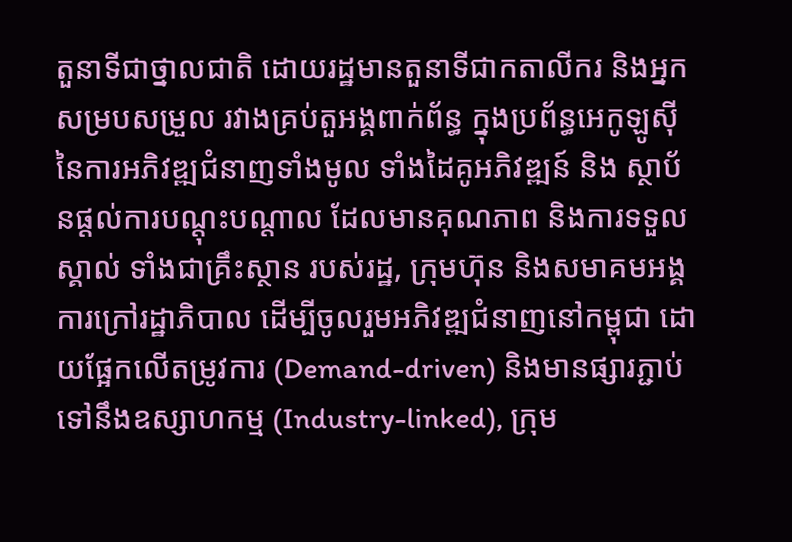តួនាទីជាថ្នាលជាតិ ដោយរដ្ឋមានតួនាទីជាកតាលីករ និងអ្នកសម្របសម្រួល រវាងគ្រប់តួអង្គពាក់ព័ន្ធ ក្នុងប្រព័ន្ធអេកូឡូស៊ី នៃការអភិវឌ្ឍជំនាញទាំងមូល ទាំងដៃគូអភិវឌ្ឍន៍ និង ស្ថាប័នផ្តល់ការបណ្តុះបណ្តាល ដែលមានគុណភាព និងការទទួលស្គាល់ ទាំងជាគ្រឹះស្ថាន របស់រដ្ឋ, ក្រុមហ៊ុន និងសមាគមអង្គការក្រៅរដ្ឋាភិបាល ដើម្បីចូលរួមអភិវឌ្ឍជំនាញនៅកម្ពុជា ដោយផ្អែកលើតម្រូវការ (Demand-driven) និងមានផ្សារភ្ជាប់ ទៅនឹងឧស្សាហកម្ម (Industry-linked), ក្រុម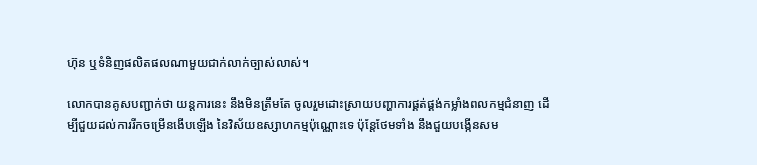ហ៊ុន ឬទំនិញផលិតផលណាមួយជាក់លាក់ច្បាស់លាស់។

លោកបានគូសបញ្ជាក់ថា យន្តការនេះ នឹងមិនត្រឹមតែ ចូលរួមដោះស្រាយបញ្ហាការផ្គត់ផ្គង់កម្លាំងពលកម្មជំនាញ ដើម្បីជួយដល់ការរីកចម្រើនងើបឡើង នៃវិស័យឧស្សាហកម្មប៉ុណ្ណោះទេ ប៉ុន្តែថែមទាំង នឹងជួយបង្កើនសម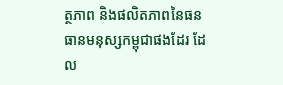ត្ថភាព និងផលិតភាពនៃធនធានមនុស្សកម្ពុជាផងដែរ ដែល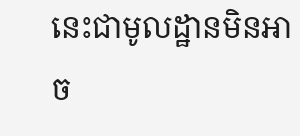នេះជាមូលដ្ឋានមិនអាច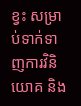ខ្វះ សម្រាប់ទាក់ទាញការវិនិយោគ និង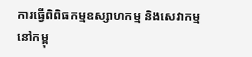ការធ្វើពិពិធកម្មឧស្សាហកម្ម និងសេវាកម្មនៅកម្ពុ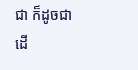ជា ក៏ដូចជាដើ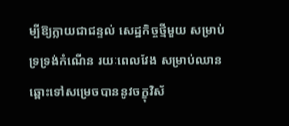ម្បីឱ្យក្លាយជាជន្ទល់ សេដ្ឋកិច្ចថ្មីមួយ សម្រាប់ទ្រទ្រង់កំណើន រយៈពេលវែង សម្រាប់ឈានឆ្ពោះទៅសម្រេចបាននូវចក្ខុវិស័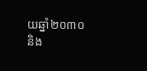យឆ្នាំ២០៣០ និង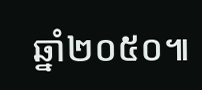ឆ្នាំ២០៥០៕